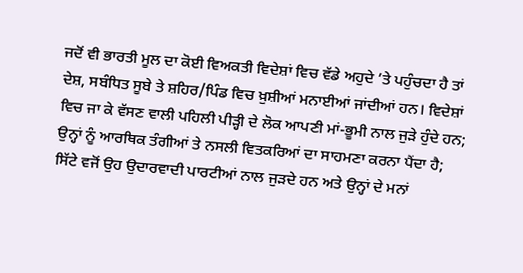ਜਦੋਂ ਵੀ ਭਾਰਤੀ ਮੂਲ ਦਾ ਕੋਈ ਵਿਅਕਤੀ ਵਿਦੇਸ਼ਾਂ ਵਿਚ ਵੱਡੇ ਅਹੁਦੇ ’ਤੇ ਪਹੁੰਚਦਾ ਹੈ ਤਾਂ ਦੇਸ਼, ਸਬੰਧਿਤ ਸੂਬੇ ਤੇ ਸ਼ਹਿਰ/ਪਿੰਡ ਵਿਚ ਖ਼ੁਸ਼ੀਆਂ ਮਨਾਈਆਂ ਜਾਂਦੀਆਂ ਹਨ। ਵਿਦੇਸ਼ਾਂ ਵਿਚ ਜਾ ਕੇ ਵੱਸਣ ਵਾਲੀ ਪਹਿਲੀ ਪੀੜ੍ਹੀ ਦੇ ਲੋਕ ਆਪਣੀ ਮਾਂ-ਭੂਮੀ ਨਾਲ ਜੁੜੇ ਹੁੰਦੇ ਹਨ; ਉਨ੍ਹਾਂ ਨੂੰ ਆਰਥਿਕ ਤੰਗੀਆਂ ਤੇ ਨਸਲੀ ਵਿਤਕਰਿਆਂ ਦਾ ਸਾਹਮਣਾ ਕਰਨਾ ਪੈਂਦਾ ਹੈ; ਸਿੱਟੇ ਵਜੋਂ ਉਹ ਉਦਾਰਵਾਦੀ ਪਾਰਟੀਆਂ ਨਾਲ ਜੁੜਦੇ ਹਨ ਅਤੇ ਉਨ੍ਹਾਂ ਦੇ ਮਨਾਂ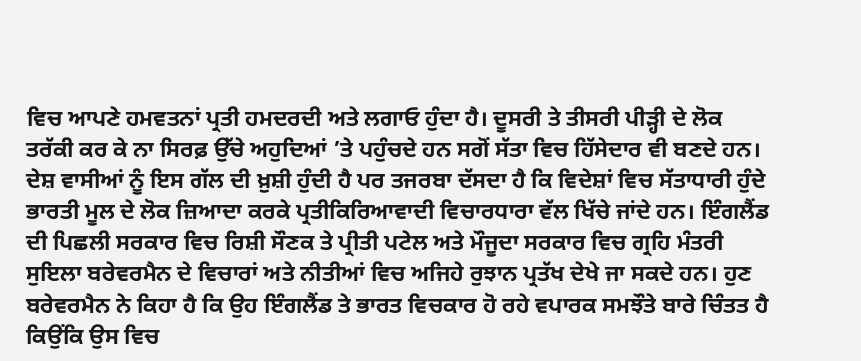ਵਿਚ ਆਪਣੇ ਹਮਵਤਨਾਂ ਪ੍ਰਤੀ ਹਮਦਰਦੀ ਅਤੇ ਲਗਾਓ ਹੁੰਦਾ ਹੈ। ਦੂਸਰੀ ਤੇ ਤੀਸਰੀ ਪੀੜ੍ਹੀ ਦੇ ਲੋਕ ਤਰੱਕੀ ਕਰ ਕੇ ਨਾ ਸਿਰਫ਼ ਉੱਚੇ ਅਹੁਦਿਆਂ ’ਤੇ ਪਹੁੰਚਦੇ ਹਨ ਸਗੋਂ ਸੱਤਾ ਵਿਚ ਹਿੱਸੇਦਾਰ ਵੀ ਬਣਦੇ ਹਨ। ਦੇਸ਼ ਵਾਸੀਆਂ ਨੂੰ ਇਸ ਗੱਲ ਦੀ ਖ਼ੁਸ਼ੀ ਹੁੰਦੀ ਹੈ ਪਰ ਤਜਰਬਾ ਦੱਸਦਾ ਹੈ ਕਿ ਵਿਦੇਸ਼ਾਂ ਵਿਚ ਸੱਤਾਧਾਰੀ ਹੁੰਦੇ ਭਾਰਤੀ ਮੂਲ ਦੇ ਲੋਕ ਜ਼ਿਆਦਾ ਕਰਕੇ ਪ੍ਰਤੀਕਿਰਿਆਵਾਦੀ ਵਿਚਾਰਧਾਰਾ ਵੱਲ ਖਿੱਚੇ ਜਾਂਦੇ ਹਨ। ਇੰਗਲੈਂਡ ਦੀ ਪਿਛਲੀ ਸਰਕਾਰ ਵਿਚ ਰਿਸ਼ੀ ਸੌਣਕ ਤੇ ਪ੍ਰੀਤੀ ਪਟੇਲ ਅਤੇ ਮੌਜੂਦਾ ਸਰਕਾਰ ਵਿਚ ਗ੍ਰਹਿ ਮੰਤਰੀ ਸੁਇਲਾ ਬਰੇਵਰਮੈਨ ਦੇ ਵਿਚਾਰਾਂ ਅਤੇ ਨੀਤੀਆਂ ਵਿਚ ਅਜਿਹੇ ਰੁਝਾਨ ਪ੍ਰਤੱਖ ਦੇਖੇ ਜਾ ਸਕਦੇ ਹਨ। ਹੁਣ ਬਰੇਵਰਮੈਨ ਨੇ ਕਿਹਾ ਹੈ ਕਿ ਉਹ ਇੰਗਲੈਂਡ ਤੇ ਭਾਰਤ ਵਿਚਕਾਰ ਹੋ ਰਹੇ ਵਪਾਰਕ ਸਮਝੌਤੇ ਬਾਰੇ ਚਿੰਤਤ ਹੈ ਕਿਉਂਕਿ ਉਸ ਵਿਚ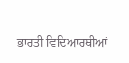ਭਾਰਤੀ ਵਿਦਿਆਰਥੀਆਂ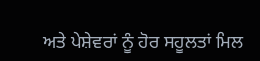ਅਤੇ ਪੇਸ਼ੇਵਰਾਂ ਨੂੰ ਹੋਰ ਸਹੂਲਤਾਂ ਮਿਲ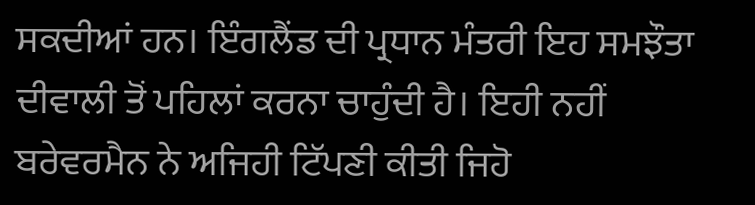ਸਕਦੀਆਂ ਹਨ। ਇੰਗਲੈਂਡ ਦੀ ਪ੍ਰਧਾਨ ਮੰਤਰੀ ਇਹ ਸਮਝੌਤਾ ਦੀਵਾਲੀ ਤੋਂ ਪਹਿਲਾਂ ਕਰਨਾ ਚਾਹੁੰਦੀ ਹੈ। ਇਹੀ ਨਹੀਂ ਬਰੇਵਰਮੈਨ ਨੇ ਅਜਿਹੀ ਟਿੱਪਣੀ ਕੀਤੀ ਜਿਹੋ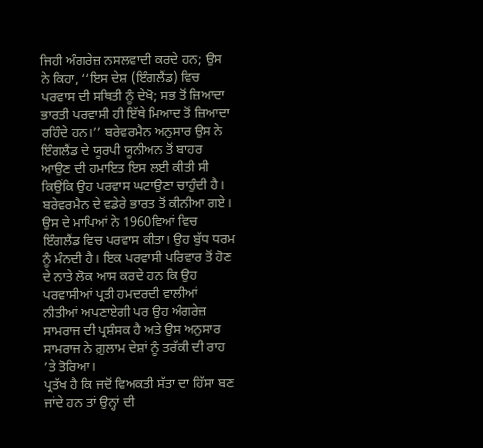ਜਿਹੀ ਅੰਗਰੇਜ਼ ਨਸਲਵਾਦੀ ਕਰਦੇ ਹਨ; ਉਸ ਨੇ ਕਿਹਾ, ‘‘ਇਸ ਦੇਸ਼ (ਇੰਗਲੈਂਡ) ਵਿਚ ਪਰਵਾਸ ਦੀ ਸਥਿਤੀ ਨੂੰ ਦੇਖੋ; ਸਭ ਤੋਂ ਜ਼ਿਆਦਾ ਭਾਰਤੀ ਪਰਵਾਸੀ ਹੀ ਇੱਥੇ ਮਿਆਦ ਤੋਂ ਜ਼ਿਆਦਾ ਰਹਿੰਦੇ ਹਨ।’’ ਬਰੇਵਰਮੈਨ ਅਨੁਸਾਰ ਉਸ ਨੇ ਇੰਗਲੈਂਡ ਦੇ ਯੂਰਪੀ ਯੂਨੀਅਨ ਤੋਂ ਬਾਹਰ ਆਉਣ ਦੀ ਹਮਾਇਤ ਇਸ ਲਈ ਕੀਤੀ ਸੀ ਕਿਉਂਕਿ ਉਹ ਪਰਵਾਸ ਘਟਾਉਣਾ ਚਾਹੁੰਦੀ ਹੈ।
ਬਰੇਵਰਮੈਨ ਦੇ ਵਡੇਰੇ ਭਾਰਤ ਤੋਂ ਕੀਨੀਆ ਗਏ। ਉਸ ਦੇ ਮਾਪਿਆਂ ਨੇ 1960ਵਿਆਂ ਵਿਚ ਇੰਗਲੈਂਡ ਵਿਚ ਪਰਵਾਸ ਕੀਤਾ। ਉਹ ਬੁੱਧ ਧਰਮ ਨੂੰ ਮੰਨਦੀ ਹੈ। ਇਕ ਪਰਵਾਸੀ ਪਰਿਵਾਰ ਤੋਂ ਹੋਣ ਦੇ ਨਾਤੇ ਲੋਕ ਆਸ ਕਰਦੇ ਹਨ ਕਿ ਉਹ ਪਰਵਾਸੀਆਂ ਪ੍ਰਤੀ ਹਮਦਰਦੀ ਵਾਲੀਆਂ ਨੀਤੀਆਂ ਅਪਣਾਏਗੀ ਪਰ ਉਹ ਅੰਗਰੇਜ਼ ਸਾਮਰਾਜ ਦੀ ਪ੍ਰਸ਼ੰਸਕ ਹੈ ਅਤੇ ਉਸ ਅਨੁਸਾਰ ਸਾਮਰਾਜ ਨੇ ਗ਼ੁਲਾਮ ਦੇਸ਼ਾਂ ਨੂੰ ਤਰੱਕੀ ਦੀ ਰਾਹ ’ਤੇ ਤੋਰਿਆ।
ਪ੍ਰਤੱਖ ਹੈ ਕਿ ਜਦੋਂ ਵਿਅਕਤੀ ਸੱਤਾ ਦਾ ਹਿੱਸਾ ਬਣ ਜਾਂਦੇ ਹਨ ਤਾਂ ਉਨ੍ਹਾਂ ਦੀ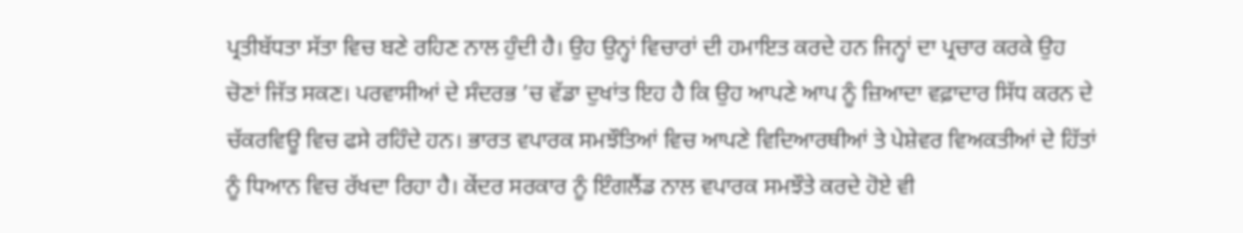ਪ੍ਰਤੀਬੱਧਤਾ ਸੱਤਾ ਵਿਚ ਬਣੇ ਰਹਿਣ ਨਾਲ ਹੁੰਦੀ ਹੈ। ਉਹ ਉਨ੍ਹਾਂ ਵਿਚਾਰਾਂ ਦੀ ਹਮਾਇਤ ਕਰਦੇ ਹਨ ਜਿਨ੍ਹਾਂ ਦਾ ਪ੍ਰਚਾਰ ਕਰਕੇ ਉਹ ਚੋਣਾਂ ਜਿੱਤ ਸਕਣ। ਪਰਵਾਸੀਆਂ ਦੇ ਸੰਦਰਭ ’ਚ ਵੱਡਾ ਦੁਖਾਂਤ ਇਹ ਹੈ ਕਿ ਉਹ ਆਪਣੇ ਆਪ ਨੂੰ ਜ਼ਿਆਦਾ ਵਫ਼ਾਦਾਰ ਸਿੱਧ ਕਰਨ ਦੇ ਚੱਕਰਵਿਊ ਵਿਚ ਫਸੇ ਰਹਿੰਦੇ ਹਨ। ਭਾਰਤ ਵਪਾਰਕ ਸਮਝੌਤਿਆਂ ਵਿਚ ਆਪਣੇ ਵਿਦਿਆਰਥੀਆਂ ਤੇ ਪੇਸ਼ੇਵਰ ਵਿਅਕਤੀਆਂ ਦੇ ਹਿੱਤਾਂ ਨੂੰ ਧਿਆਨ ਵਿਚ ਰੱਖਦਾ ਰਿਹਾ ਹੈ। ਕੇਂਦਰ ਸਰਕਾਰ ਨੂੰ ਇੰਗਲੈਂਡ ਨਾਲ ਵਪਾਰਕ ਸਮਝੌਤੇ ਕਰਦੇ ਹੋਏ ਵੀ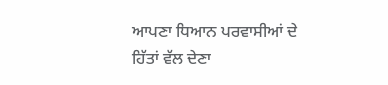ਆਪਣਾ ਧਿਆਨ ਪਰਵਾਸੀਆਂ ਦੇ ਹਿੱਤਾਂ ਵੱਲ ਦੇਣਾ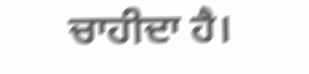ਚਾਹੀਦਾ ਹੈ।